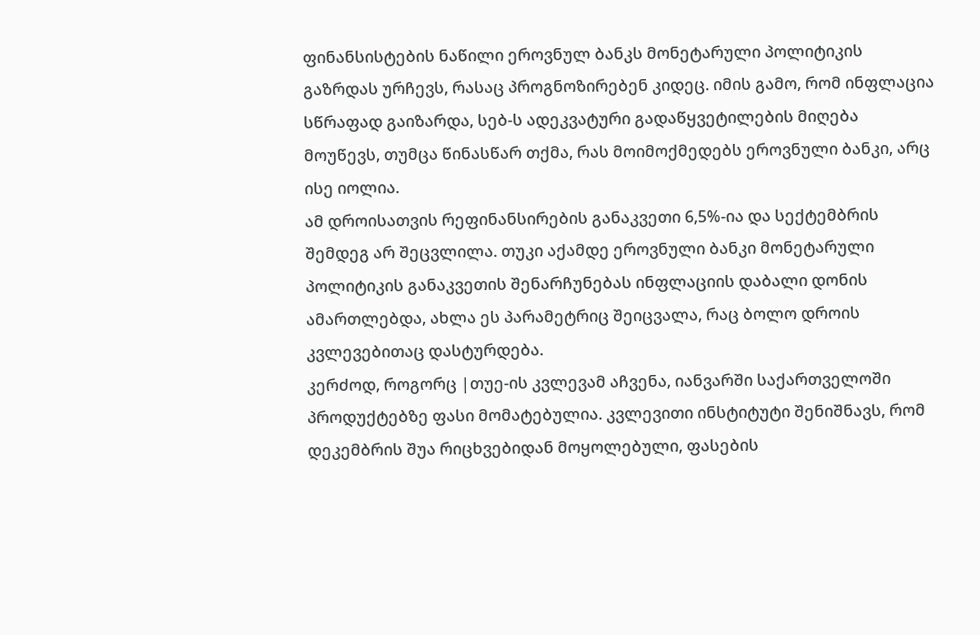ფინანსისტების ნაწილი ეროვნულ ბანკს მონეტარული პოლიტიკის გაზრდას ურჩევს, რასაც პროგნოზირებენ კიდეც. იმის გამო, რომ ინფლაცია სწრაფად გაიზარდა, სებ-ს ადეკვატური გადაწყვეტილების მიღება მოუწევს, თუმცა წინასწარ თქმა, რას მოიმოქმედებს ეროვნული ბანკი, არც ისე იოლია.
ამ დროისათვის რეფინანსირების განაკვეთი 6,5%-ია და სექტემბრის შემდეგ არ შეცვლილა. თუკი აქამდე ეროვნული ბანკი მონეტარული პოლიტიკის განაკვეთის შენარჩუნებას ინფლაციის დაბალი დონის ამართლებდა, ახლა ეს პარამეტრიც შეიცვალა, რაც ბოლო დროის კვლევებითაც დასტურდება.
კერძოდ, როგორც |თუე-ის კვლევამ აჩვენა, იანვარში საქართველოში პროდუქტებზე ფასი მომატებულია. კვლევითი ინსტიტუტი შენიშნავს, რომ დეკემბრის შუა რიცხვებიდან მოყოლებული, ფასების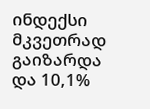ინდექსი მკვეთრად გაიზარდა და 10,1%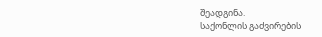შეადგინა.
საქონლის გაძვირების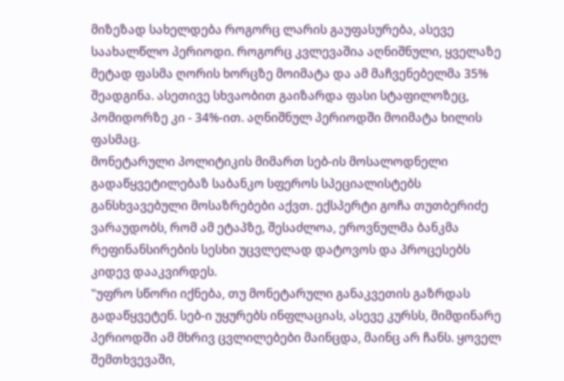მიზეზად სახელდება როგორც ლარის გაუფასურება, ასევე საახალწლო პერიოდი. როგორც კვლევაშია აღნიშნული, ყველაზე მეტად ფასმა ღორის ხორცზე მოიმატა და ამ მაჩვენებელმა 35% შეადგინა. ასეთივე სხვაობით გაიზარდა ფასი სტაფილოზეც, პომიდორზე კი - 34%-ით. აღნიშნულ პერიოდში მოიმატა ხილის ფასმაც.
მონეტარული პოლიტიკის მიმართ სებ-ის მოსალოდნელი გადაწყვეტილებაზ საბანკო სფეროს სპეციალისტებს განსხვავებული მოსაზრებები აქვთ. ექსპერტი გოჩა თუთბერიძე ვარაუდობს, რომ ამ ეტაპზე, შესაძლოა, ეროვნულმა ბანკმა რეფინანსირების სესხი უცვლელად დატოვოს და პროცესებს კიდევ დააკვირდეს.
"უფრო სწორი იქნება, თუ მონეტარული განაკვეთის გაზრდას გადაწყვეტენ. სებ-ი უყურებს ინფლაციას, ასევე კურსს, მიმდინარე პერიოდში ამ მხრივ ცვლილებები მაინცდა, მაინც არ ჩანს. ყოველ შემთხვევაში,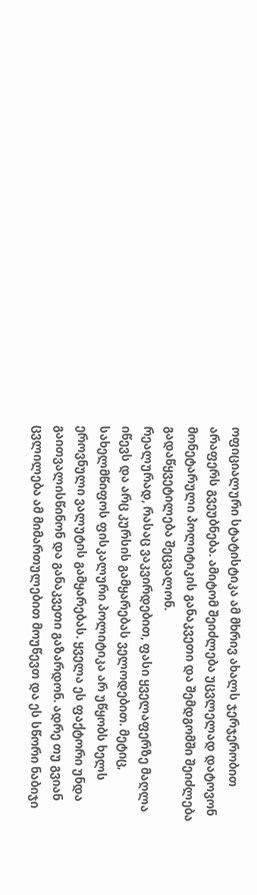ოფიციალური სტატისტიკა ამ მხრივ ახალს ჯერჯერობით არაფერს გვეუბნება. ამიტომ შეიძლება უცვლელად დატოვონ მონეტარული პოლიტიკის განაკვეთი და შემდგომში შეიძლება გადაწყვეტილება შეცვალონ.
რეალურად, რასაც ვაკვირდებით, ფასი ყველაფერზე მაღლა იწევს და არც კურსის გამყარებას ველოდებით. მეტიც, სახელმწიფოს ფისკალური პოლიტიკა არ უწყობს ხელს ეროვნული ვალუტის გამყარებას. ყველა ეს ფაქტორი უნდა გაითვალისწინონ და განაკვეთი გაზარდონ. ადრე თუ გვიან ცვლილება ამ მიმართულებით მოუწევთ და ეს სწორი ნაბიჯი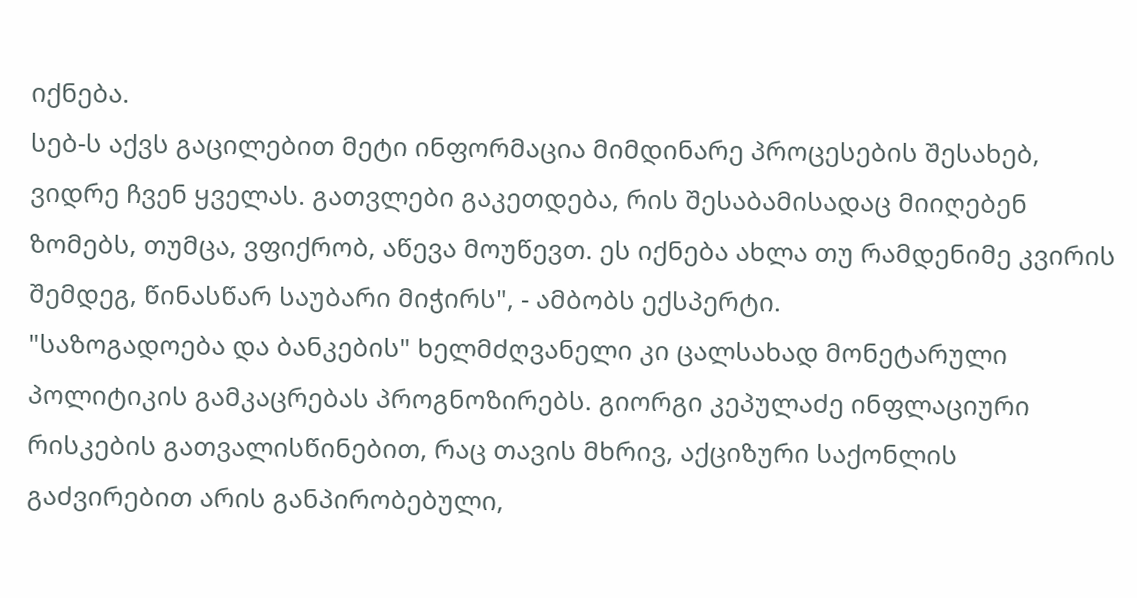იქნება.
სებ-ს აქვს გაცილებით მეტი ინფორმაცია მიმდინარე პროცესების შესახებ, ვიდრე ჩვენ ყველას. გათვლები გაკეთდება, რის შესაბამისადაც მიიღებენ ზომებს, თუმცა, ვფიქრობ, აწევა მოუწევთ. ეს იქნება ახლა თუ რამდენიმე კვირის შემდეგ, წინასწარ საუბარი მიჭირს", - ამბობს ექსპერტი.
"საზოგადოება და ბანკების" ხელმძღვანელი კი ცალსახად მონეტარული პოლიტიკის გამკაცრებას პროგნოზირებს. გიორგი კეპულაძე ინფლაციური რისკების გათვალისწინებით, რაც თავის მხრივ, აქციზური საქონლის გაძვირებით არის განპირობებული,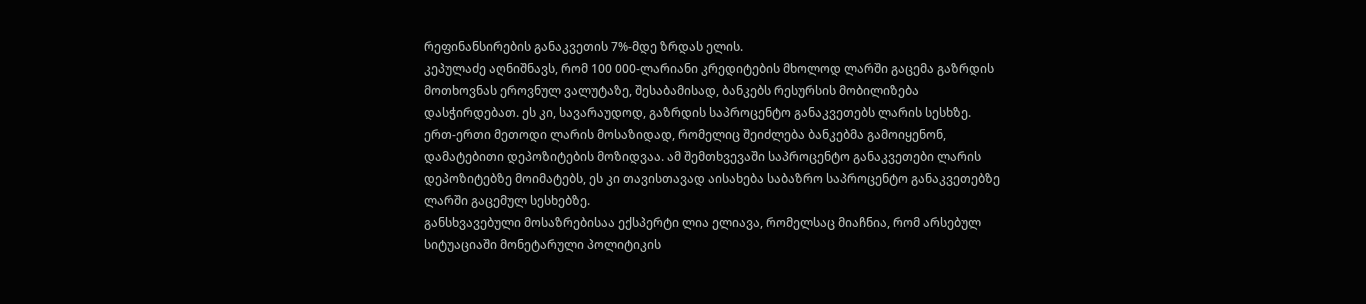რეფინანსირების განაკვეთის 7%-მდე ზრდას ელის.
კეპულაძე აღნიშნავს, რომ 100 000-ლარიანი კრედიტების მხოლოდ ლარში გაცემა გაზრდის მოთხოვნას ეროვნულ ვალუტაზე, შესაბამისად, ბანკებს რესურსის მობილიზება დასჭირდებათ. ეს კი, სავარაუდოდ, გაზრდის საპროცენტო განაკვეთებს ლარის სესხზე.
ერთ-ერთი მეთოდი ლარის მოსაზიდად, რომელიც შეიძლება ბანკებმა გამოიყენონ, დამატებითი დეპოზიტების მოზიდვაა. ამ შემთხვევაში საპროცენტო განაკვეთები ლარის დეპოზიტებზე მოიმატებს, ეს კი თავისთავად აისახება საბაზრო საპროცენტო განაკვეთებზე ლარში გაცემულ სესხებზე.
განსხვავებული მოსაზრებისაა ექსპერტი ლია ელიავა, რომელსაც მიაჩნია, რომ არსებულ სიტუაციაში მონეტარული პოლიტიკის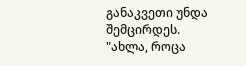განაკვეთი უნდა შემცირდეს.
"ახლა, როცა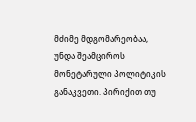მძიმე მდგომარეობაა, უნდა შეამციროს მონეტარული პოლიტიკის განაკვეთი. პირიქით თუ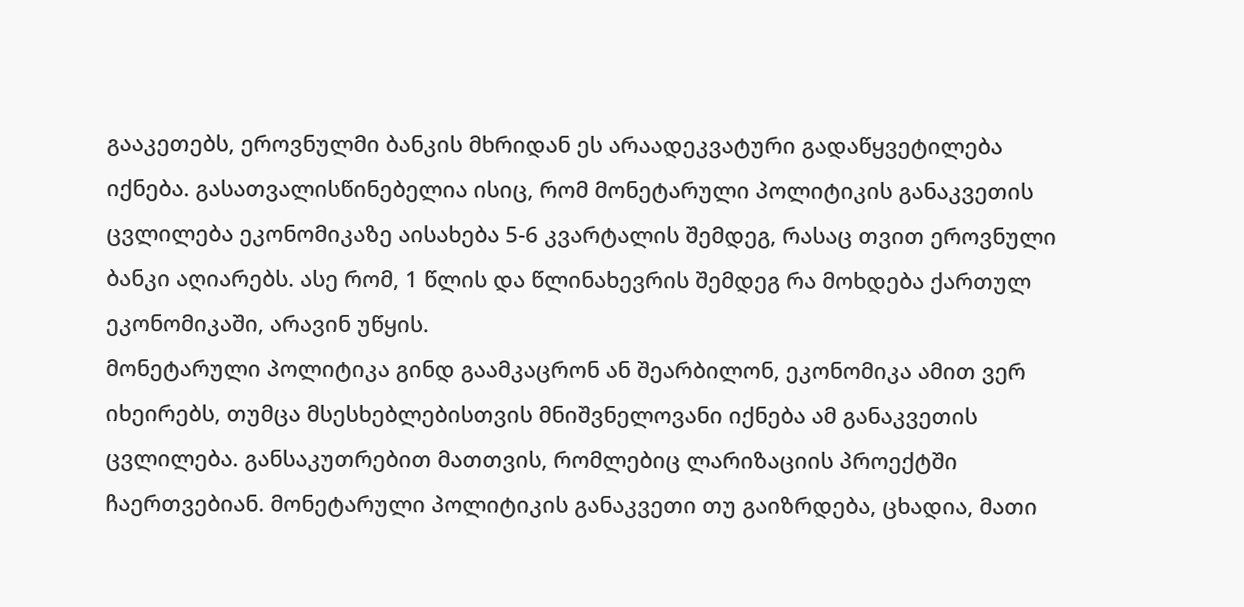გააკეთებს, ეროვნულმი ბანკის მხრიდან ეს არაადეკვატური გადაწყვეტილება იქნება. გასათვალისწინებელია ისიც, რომ მონეტარული პოლიტიკის განაკვეთის ცვლილება ეკონომიკაზე აისახება 5-6 კვარტალის შემდეგ, რასაც თვით ეროვნული ბანკი აღიარებს. ასე რომ, 1 წლის და წლინახევრის შემდეგ რა მოხდება ქართულ ეკონომიკაში, არავინ უწყის.
მონეტარული პოლიტიკა გინდ გაამკაცრონ ან შეარბილონ, ეკონომიკა ამით ვერ იხეირებს, თუმცა მსესხებლებისთვის მნიშვნელოვანი იქნება ამ განაკვეთის ცვლილება. განსაკუთრებით მათთვის, რომლებიც ლარიზაციის პროექტში ჩაერთვებიან. მონეტარული პოლიტიკის განაკვეთი თუ გაიზრდება, ცხადია, მათი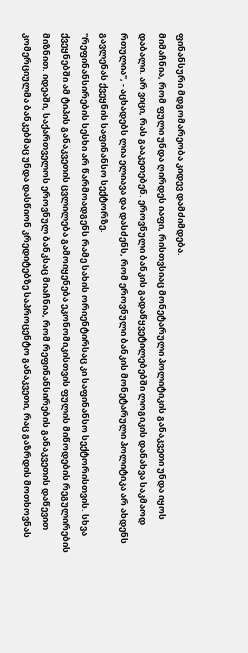ფინანსური მდგომარეობა კიდევ დამძიმდება.
მიმაჩნია, რომ ფული უნდა ღირდეს იაფი, რისთვსიაც მონეტარული პოლიტიკის განაკვეთი უნდა იყოს დაბალი. არ ვიცი, რას გააკეთებენ. ეროვნული ბანკის გადაწყვეტილებებში ლოგიკის დანახვა საკმაოდ რთულია", - აცხადებს ლია ელიავა და დასძენს, რომ ეროვნული ბანკის მონეტარული პოლიტიკა არ ახდენს გავლენას ქვეყნის საფინანსო სექტორზე.
"რეფინანსირების სესხი არ წარმოადგენს რამე სახის ორიენტირსაც კი საფინანსო სექტორისთვის. სხვა ქვეყნებში ამ ტიპის განაკვეთის ცვლილება გამოიყენება ეკონომიკისთვის ფულის მიწოდების რეგულირების მიზნით. იდეაში, საქართველოს ეროვნულ ბანკსაც მიაჩნია, რომ რეფინანსირების განაკვეთის დაწევით კომერციულმა ბანკებმაც უნდა დასწიონ კრედიტებზე საპროცენტო განაკვეთი, რაც გაზრდის მოთხოვნას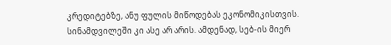კრედიტებზე, ანუ ფულის მიწოდებას ეკონომიკისთვის. სინამდვილეში კი ასე არ არის. ამდენად, სებ-ის მიერ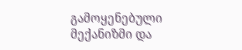გამოყენებული მექანიზმი და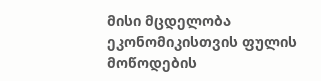მისი მცდელობა ეკონომიკისთვის ფულის მოწოდების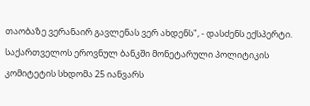თაობაზე ვერანაირ გავლენას ვერ ახდენს", - დასძენს ექსპერტი.
საქართველოს ეროვნულ ბანკში მონეტარული პოლიტიკის კომიტეტის სხდომა 25 იანვარს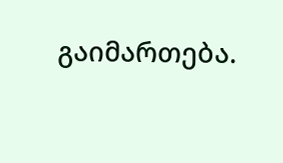გაიმართება.